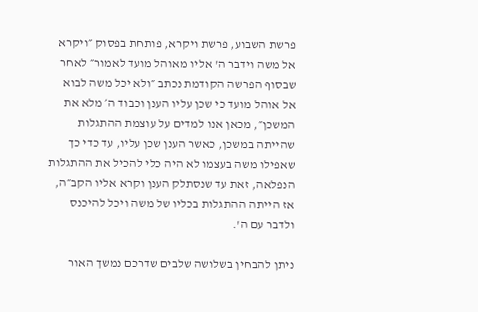פרשת השבוע, פרשת ויקרא, פותחת בפסוק ״ויקרא אל משה וידבר ה' אליו מאוהל מועד לאמור״ לאחר שבסוף הפרשה הקודמת נכתב ״ולא יכל משה לבוא אל אוהל מועד כי שכן עליו הענן וכבוד ה׳ מלא את המשכן״, מכאן אנו למדים על עוצמת ההתגלות שהייתה במשכן, כאשר הענן שכן עליו, עד כדי כך שאפילו משה בעצמו לא היה כלי להכיל את ההתגלות הנפלאה, זאת עד שנסתלק הענן וקרא אליו הקב״ה, אז הייתה ההתגלות בכליו של משה ויכל להיכנס ולדבר עם ה'.

ניתן להבחין בשלושה שלבים שדרכם נמשך האור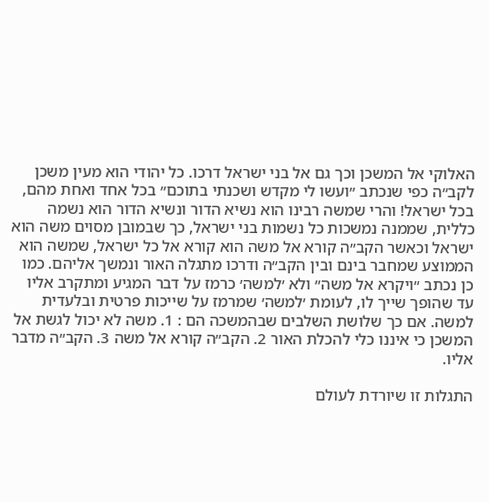האלוקי אל המשכן וכך גם אל בני ישראל דרכו. כל יהודי הוא מעין משכן לקב״ה כפי שנכתב ״ועשו לי מקדש ושכנתי בתוכם״ בכל אחד ואחת מהם, בכל ישראל! והרי שמשה רבינו הוא נשיא הדור ונשיא הדור הוא נשמה כללית, שממנה נמשכות כל נשמות בני ישראל, כך שבמובן מסוים משה הוא ישראל וכאשר הקב״ה קורא אל משה הוא קורא אל כל ישראל, שמשה הוא הממוצע שמחבר בינם ובין הקב״ה ודרכו מתגלה האור ונמשך אליהם. כמו כן נכתב ״ויקרא אל משה״ ולא ׳למשה׳ כרמז על דבר המגיע ומתקרב אליו עד שהופך שייך לו, לעומת ׳למשה׳ שמרמז על שייכות פרטית ובלעדית למשה. אם כך שלושת השלבים שבהמשכה הם : 1. משה לא יכול לגשת אל המשכן כי איננו כלי להכלת האור 2. הקב״ה קורא אל משה 3. הקב״ה מדבר אליו.

התגלות זו שיורדת לעולם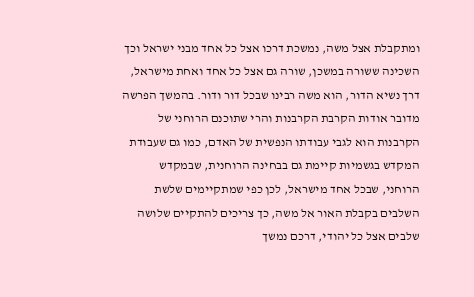ומתקבלת אצל משה, נמשכת דרכו אצל כל אחד מבני ישראל וכך השכינה ששורה במשכן, שורה גם אצל כל אחד ואחת מישראל, דרך נשיא הדור, הוא משה רבינו שבכל דור ודור. בהמשך הפרשה מדובר אודות הקרבת הקרבנות והרי שתוכנם הרוחני של הקרבנות הוא לגבי עבודתו הנפשית של האדם, כמו גם שעבודת המקדש בגשמיות קיימת גם בבחינה הרוחנית, שבמקדש הרוחני, שבכל אחד מישראל, לכן כפי שמתקיימים שלשת השלבים בקבלת האור אל משה, כך צריכים להתקיים שלושה שלבים אצל כל יהודי, דרכם נמשך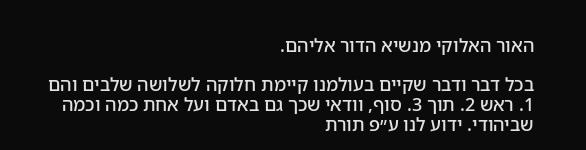האור האלוקי מנשיא הדור אליהם.

בכל דבר ודבר שקיים בעולמנו קיימת חלוקה לשלושה שלבים והם 1. ראש 2. תוך 3. סוף, וודאי שכך גם באדם ועל אחת כמה וכמה שביהודי. ידוע לנו ע״פ תורת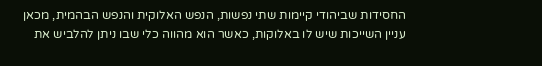החסידות שביהודי קיימות שתי נפשות, הנפש האלוקית והנפש הבהמית, מכאן עניין השייכות שיש לו באלוקות, כאשר הוא מהווה כלי שבו ניתן להלביש את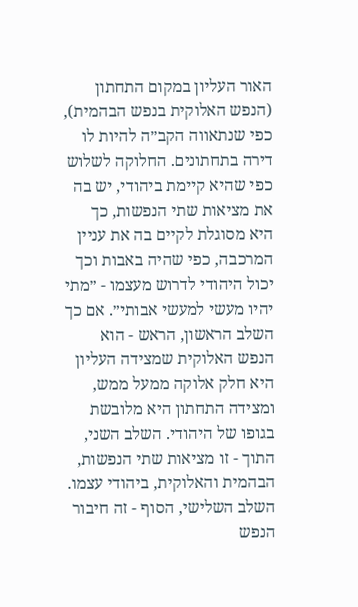האור העליון במקום התחתון (הנפש האלוקית בנפש הבהמית), כפי שנתאווה הקב״ה להיות לו דירה בתחתונים. החלוקה לשלוש כפי שהיא קיימת ביהודי, יש בה את מציאות שתי הנפשות, כך היא מסוגלת לקיים בה את עניין המרכבה, כפי שהיה באבות וכך יכול היהודי לדרוש מעצמו - ״מתי יהיו מעשי למעשי אבותי״. אם כך השלב הראשון, הראש - הוא הנפש האלוקית שמצידה העליון היא חלק אלוקה ממעל ממש, ומצידה התחתון היא מלובשת בגופו של היהודי. השלב השני, התוך - זו מציאות שתי הנפשות, הבהמית והאלוקית, ביהודי עצמו. השלב השלישי, הסוף - זה חיבור הנפש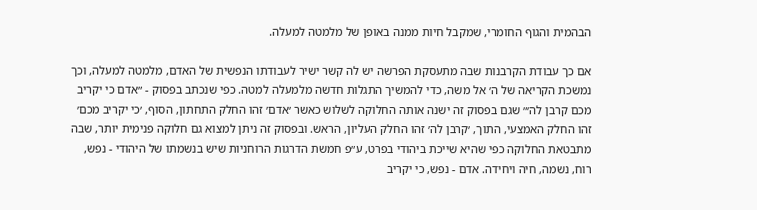הבהמית והגוף החומרי, שמקבל חיות ממנה באופן של מלמטה למעלה.

אם כך עבודת הקרבנות שבה מתעסקת הפרשה יש לה קשר ישיר לעבודתו הנפשית של האדם, מלמטה למעלה, וכך נמשכת הקריאה של ה׳ אל משה, כדי להמשיך התגלות חדשה מלמעלה למטה. כפי שנכתב בפסוק - ״אדם כי יקריב מכם קרבן לה׳״ שגם בפסוק זה ישנה אותה החלוקה לשלוש כאשר ׳אדם׳ זהו החלק התחתון, הסוף, ׳כי יקריב מכם׳ זהו החלק האמצעי, התוך, ׳קרבן לה׳ זהו החלק העליון, הראש. ובפסוק זה ניתן למצוא גם חלוקה פנימית יותר, שבה מתבטאת החלוקה כפי שהיא שייכת ביהודי בפרט, ע״פ חמשת הדרגות הרוחניות שיש בנשמתו של היהודי - נפש, רוח, נשמה, חיה ויחידה. אדם - נפש, כי יקריב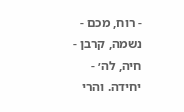- רוח, מכם - נשמה, קרבן - חיה, לה׳ - יחידה. והרי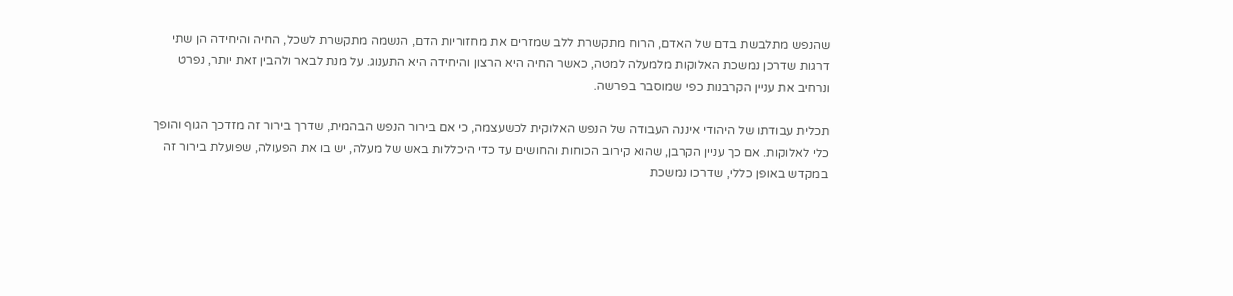שהנפש מתלבשת בדם של האדם, הרוח מתקשרת ללב שמזרים את מחזוריות הדם, הנשמה מתקשרת לשכל, החיה והיחידה הן שתי דרגות שדרכן נמשכת האלוקות מלמעלה למטה, כאשר החיה היא הרצון והיחידה היא התענוג. על מנת לבאר ולהבין זאת יותר, נפרט ונרחיב את עניין הקרבנות כפי שמוסבר בפרשה.

תכלית עבודתו של היהודי איננה העבודה של הנפש האלוקית לכשעצמה, כי אם בירור הנפש הבהמית, שדרך בירור זה מזדכך הגוף והופך כלי לאלוקות. אם כך עניין הקרבן, שהוא קירוב הכוחות והחושים עד כדי היכללות באש של מעלה, יש בו את הפעולה, שפועלת בירור זה במקדש באופן כללי, שדרכו נמשכת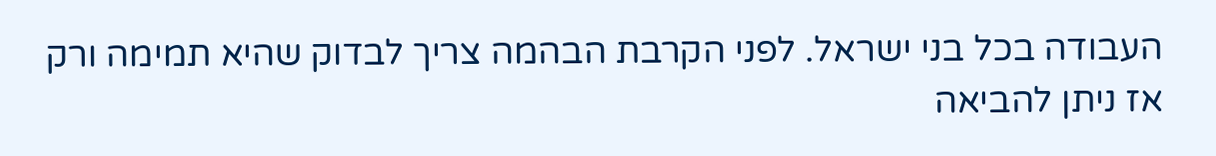העבודה בכל בני ישראל. לפני הקרבת הבהמה צריך לבדוק שהיא תמימה ורק אז ניתן להביאה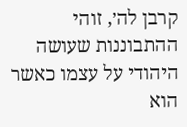קרבן לה׳, זוהי ההתבוננות שעושה היהודי על עצמו כאשר הוא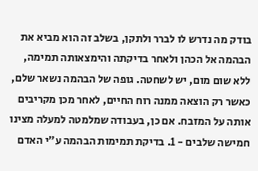בודק מה נדרש לו לברר ולתקן, בשלב זה הוא מביא את הבהמה אל הכהן ולאחר בדיקתה והימצאותה תמימה, ללא שום מום, יש לשחטה. גופה של הבהמה נשאר שלם, כאשר רק הוצאה ממנה רוח החיים, לאחר מכן מקריבים אותה על המזבח. אם כן, בעבודה שמלמטה למעלה מצינו חמישה שלבים - 1. בדיקת תמימות הבהמה ע״י האדם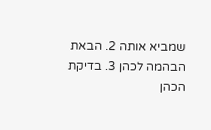שמביא אותה 2. הבאת הבהמה לכהן 3. בדיקת הכהן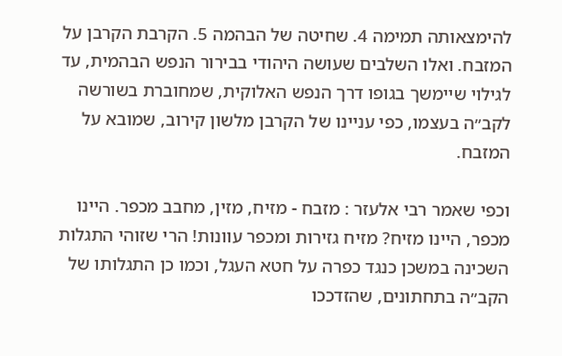להימצאותה תמימה 4. שחיטה של הבהמה 5. הקרבת הקרבן על המזבח. ואלו השלבים שעושה היהודי בבירור הנפש הבהמית, עד לגילוי שיימשך בגופו דרך הנפש האלוקית, שמחוברת בשורשה לקב״ה בעצמו, כפי עניינו של הקרבן מלשון קירוב, שמובא על המזבח.

וכפי שאמר רבי אלעזר : מזבח - מזיח, מזין, מחבב מכפר. היינו מכפר, היינו מזיח? מזיח גזירות ומכפר עוונות! הרי שזוהי התגלות השכינה במשכן כנגד כפרה על חטא העגל, וכמו כן התגלותו של הקב״ה בתחתונים, שהזדככו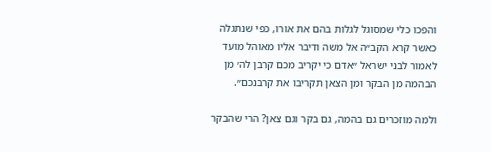והפכו כלי שמסוגל לגלות בהם את אורו, כפי שנתגלה כאשר קרא הקב״ה אל משה ודיבר אליו מאוהל מועד לאמור לבני ישראל ״אדם כי יקריב מכם קרבן לה׳ מן הבהמה מן הבקר ומן הצאן תקריבו את קרבנכם״.

ולמה מוזכרים גם בהמה, גם בקר וגם צאן? הרי שהבקר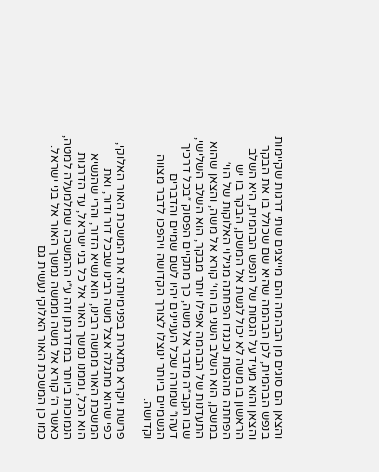והצאן הם סוגים מן הבהמה והם מייצגים שתי דרגות שקיימות בנפש הבהמית, לכן הבהמה שהיא שם שכולל בו את הבקר והצאן והוא מעיד על הגסות של הנפש הבהמית, היא השלב הראשון בו משה לא יכול לגשת אל המשכן, הבקר בו יש הפחתה מהגסות וכנגדו הפחתה מגילוי האלוקות של הוי׳ במשכן, הוא השלב השני בו הוי׳ קורא אל משה, והצאן שהוא התעדנות של הבהמה אפילו יותר מבקר, הוא השלב השלישי, שבו הקב״ה מדבר אל משה, כך מתקיים הפסוק ״בכל דרכיך דעהו״ שמורה שכל העניינים יהיו לשם שמיים והדברים הגשמיים ביותר ינוצלו לצורך הקדושה ויהפכו לדבר מצווה וקדושה.

פרשת ויקרא מתארת בפנימיותה את המשכת האור האלוקי, כפי שהוא מתגלה אצל משה רבינו שבכל דור ודור, ואת המשכת האור ממשה רבינו, הוא נשיא הדור, והרי שהנשיא הוא הכל, וממנו נמשך האור אל כל בני ישראל, עד הדרגות הנמוכות ביותר במדרגתן וזה ע״י ההמשכה שמלמעלה למטה, כאשר ה׳ קורא אל משה וממשה נמשך האור אל בני ישראל. כמו כן המשכת האור האלוקי נעשית גם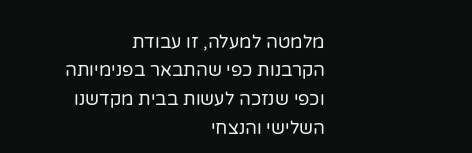מלמטה למעלה, זו עבודת הקרבנות כפי שהתבאר בפנימיותה וכפי שנזכה לעשות בבית מקדשנו השלישי והנצחי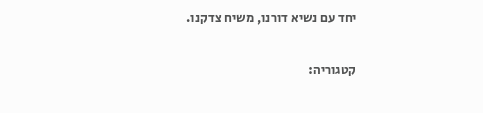יחד עם נשיא דורנו, משיח צדקנו.

קטגוריה: